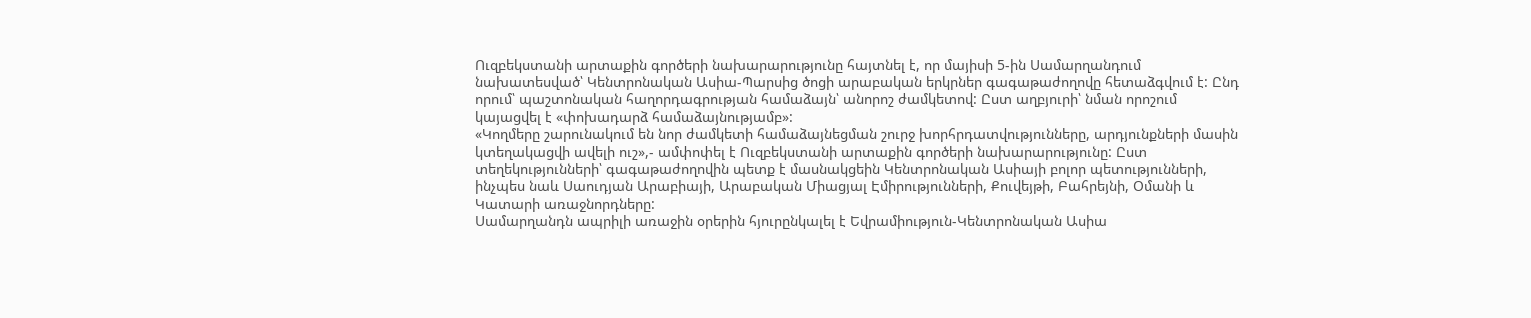Ուզբեկստանի արտաքին գործերի նախարարությունը հայտնել է, որ մայիսի 5-ին Սամարղանդում նախատեսված՝ Կենտրոնական Ասիա-Պարսից ծոցի արաբական երկրներ գագաթաժողովը հետաձգվում է: Ընդ որում՝ պաշտոնական հաղորդագրության համաձայն՝ անորոշ ժամկետով: Ըստ աղբյուրի՝ նման որոշում կայացվել է «փոխադարձ համաձայնությամբ»:
«Կողմերը շարունակում են նոր ժամկետի համաձայնեցման շուրջ խորհրդատվությունները, արդյունքների մասին կտեղակացվի ավելի ուշ»,- ամփոփել է Ուզբեկստանի արտաքին գործերի նախարարությունը: Ըստ տեղեկությունների՝ գագաթաժողովին պետք է մասնակցեին Կենտրոնական Ասիայի բոլոր պետությունների, ինչպես նաև Սաուդյան Արաբիայի, Արաբական Միացյալ Էմիրությունների, Քուվեյթի, Բահրեյնի, Օմանի և Կատարի առաջնորդները:
Սամարղանդն ապրիլի առաջին օրերին հյուրընկալել է Եվրամիություն-Կենտրոնական Ասիա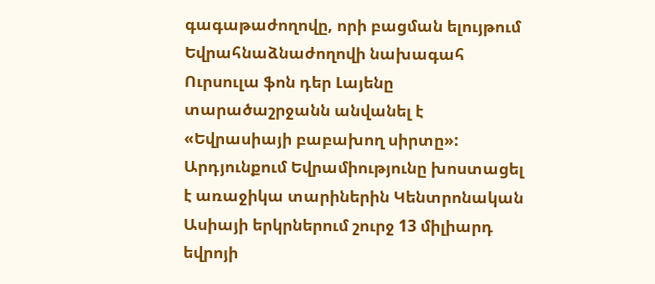գագաթաժողովը, որի բացման ելույթում Եվրահնաձնաժողովի նախագահ Ուրսուլա ֆոն դեր Լայենը տարածաշրջանն անվանել է «Եվրասիայի բաբախող սիրտը»: Արդյունքում Եվրամիությունը խոստացել է առաջիկա տարիներին Կենտրոնական Ասիայի երկրներում շուրջ 13 միլիարդ եվրոյի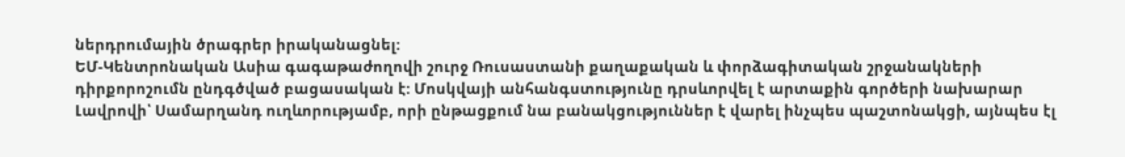ներդրումային ծրագրեր իրականացնել:
ԵՄ-Կենտրոնական Ասիա գագաթաժողովի շուրջ Ռուսաստանի քաղաքական և փորձագիտական շրջանակների դիրքորոշումն ընդգծված բացասական է: Մոսկվայի անհանգստությունը դրսևորվել է արտաքին գործերի նախարար Լավրովի՝ Սամարղանդ ուղևորությամբ, որի ընթացքում նա բանակցություններ է վարել ինչպես պաշտոնակցի, այնպես էլ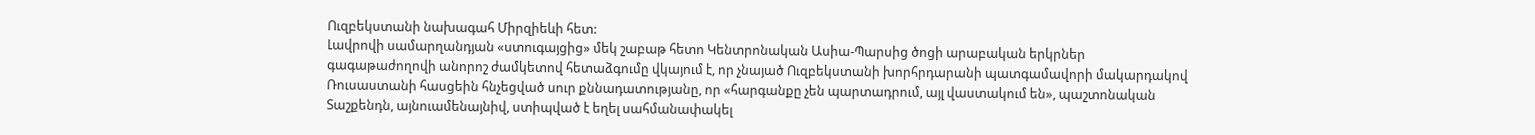Ուզբեկստանի նախագահ Միրզիեևի հետ:
Լավրովի սամարղանդյան «ստուգայցից» մեկ շաբաթ հետո Կենտրոնական Ասիա-Պարսից ծոցի արաբական երկրներ գագաթաժողովի անորոշ ժամկետով հետաձգումը վկայում է, որ չնայած Ուզբեկստանի խորհրդարանի պատգամավորի մակարդակով Ռուսաստանի հասցեին հնչեցված սուր քննադատությանը, որ «հարգանքը չեն պարտադրում, այլ վաստակում են», պաշտոնական Տաշքենդն, այնուամենայնիվ, ստիպված է եղել սահմանափակել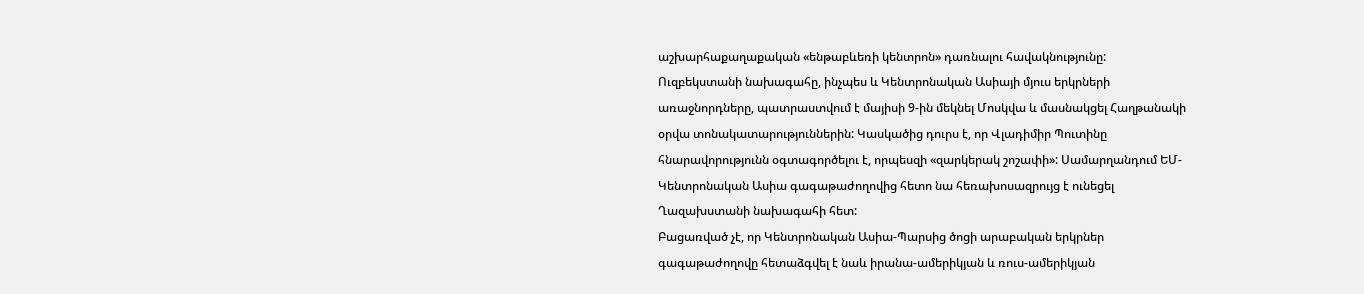աշխարհաքաղաքական «ենթաբևեռի կենտրոն» դառնալու հավակնությունը:
Ուզբեկստանի նախագահը, ինչպես և Կենտրոնական Ասիայի մյուս երկրների առաջնորդները, պատրաստվում է մայիսի 9-ին մեկնել Մոսկվա և մասնակցել Հաղթանակի օրվա տոնակատարություններին: Կասկածից դուրս է, որ Վլադիմիր Պուտինը հնարավորությունն օգտագործելու է, որպեսզի «զարկերակ շոշափի»: Սամարղանդում ԵՄ-Կենտրոնական Ասիա գագաթաժողովից հետո նա հեռախոսազրույց է ունեցել Ղազախստանի նախագահի հետ:
Բացառված չէ, որ Կենտրոնական Ասիա-Պարսից ծոցի արաբական երկրներ գագաթաժողովը հետաձգվել է նաև իրանա-ամերիկյան և ռուս-ամերիկյան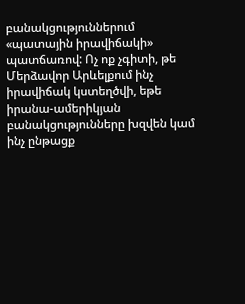բանակցություններում «պատային իրավիճակի» պատճառով: Ոչ ոք չգիտի, թե Մերձավոր Արևելքում ինչ իրավիճակ կստեղծվի, եթե իրանա-ամերիկյան բանակցությունները խզվեն կամ ինչ ընթացք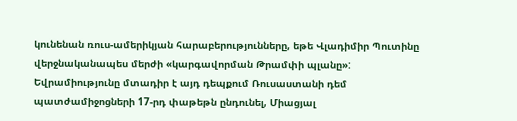կունենան ռուս-ամերիկյան հարաբերությունները, եթե Վլադիմիր Պուտինը վերջնականապես մերժի «կարգավորման Թրամփի պլանը»:
Եվրամիությունը մտադիր է այդ դեպքում Ռուսաստանի դեմ պատժամիջոցների 17-րդ փաթեթն ընդունել, Միացյալ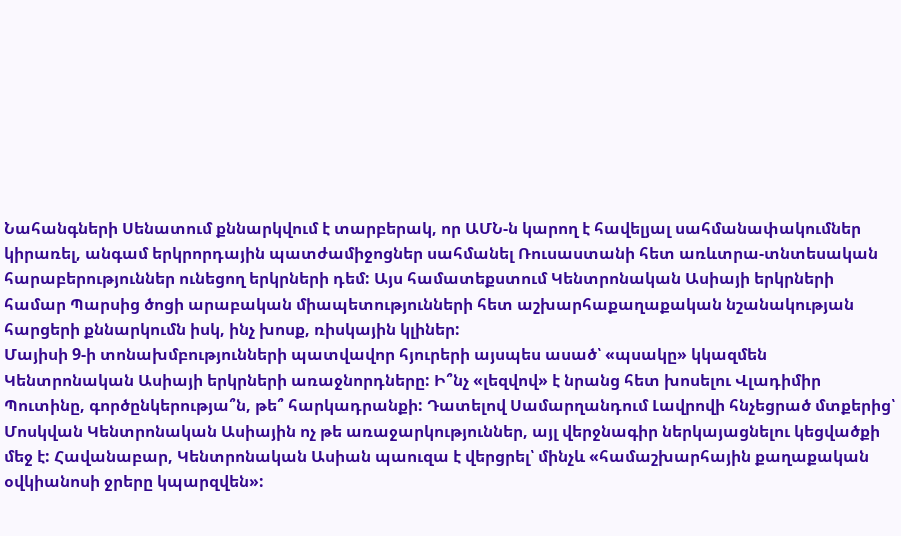Նահանգների Սենատում քննարկվում է տարբերակ, որ ԱՄՆ-ն կարող է հավելյալ սահմանափակումներ կիրառել, անգամ երկրորդային պատժամիջոցներ սահմանել Ռուսաստանի հետ առևտրա-տնտեսական հարաբերություններ ունեցող երկրների դեմ: Այս համատեքստում Կենտրոնական Ասիայի երկրների համար Պարսից ծոցի արաբական միապետությունների հետ աշխարհաքաղաքական նշանակության հարցերի քննարկումն իսկ, ինչ խոսք, ռիսկային կլիներ:
Մայիսի 9-ի տոնախմբությունների պատվավոր հյուրերի այսպես ասած՝ «պսակը» կկազմեն Կենտրոնական Ասիայի երկրների առաջնորդները: Ի՞նչ «լեզվով» է նրանց հետ խոսելու Վլադիմիր Պուտինը, գործընկերությա՞ն, թե՞ հարկադրանքի: Դատելով Սամարղանդում Լավրովի հնչեցրած մտքերից՝ Մոսկվան Կենտրոնական Ասիային ոչ թե առաջարկություններ, այլ վերջնագիր ներկայացնելու կեցվածքի մեջ է: Հավանաբար, Կենտրոնական Ասիան պաուզա է վերցրել՝ մինչև «համաշխարհային քաղաքական օվկիանոսի ջրերը կպարզվեն»: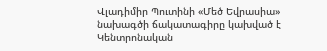Վլադիմիր Պուտինի «Մեծ Եվրասիա» նախագծի ճակատագիրը կախված է Կենտրոնական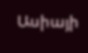Ասիայի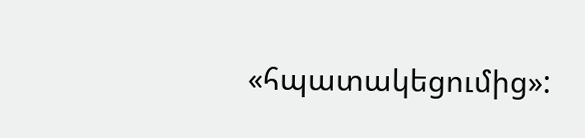«հպատակեցումից»: